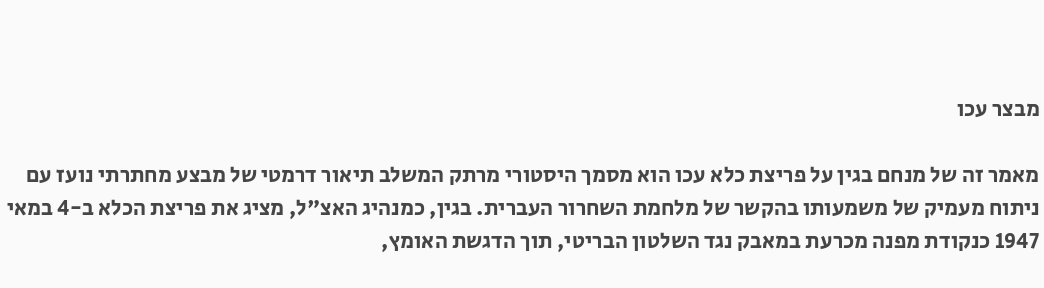מבצר עכו

מאמר זה של מנחם בגין על פריצת כלא עכו הוא מסמך היסטורי מרתק המשלב תיאור דרמטי של מבצע מחתרתי נועז עם ניתוח מעמיק של משמעותו בהקשר של מלחמת השחרור העברית. בגין, כמנהיג האצ"ל, מציג את פריצת הכלא ב-4 במאי 1947 כנקודת מפנה מכרעת במאבק נגד השלטון הבריטי, תוך הדגשת האומץ,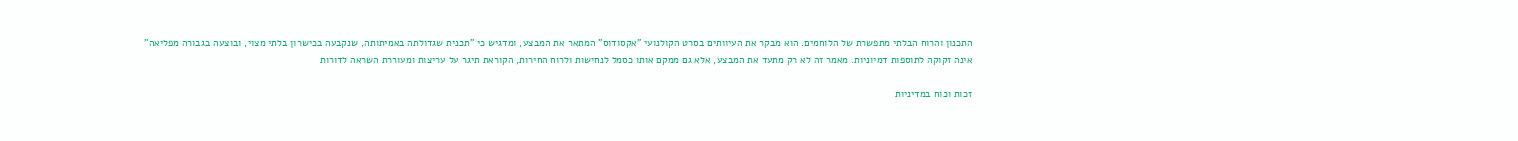התכנון והרוח הבלתי מתפשרת של הלוחמים. הוא מבקר את העיוותים בסרט הקולנועי "אקסודוס" המתאר את המבצע, ומדגיש כי "תכנית שגדולתה באמיתותה, שנקבעה בכישרון בלתי מצוי, ובוצעה בגבורה מפליאה" אינה זקוקה לתוספות דמיוניות. מאמר זה לא רק מתעד את המבצע, אלא גם ממקם אותו כסמל לנחישות ולרוח החירות, הקוראת תיגר על עריצות ומעוררת השראה לדורות

זכות וכוח במדיניות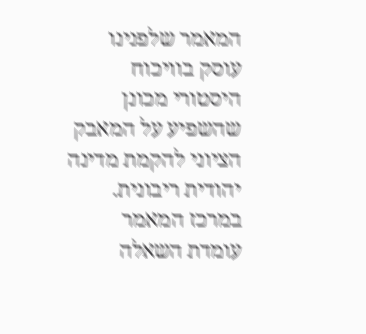המאמר שלפנינו עוסק בוויכוח היסטורי מכונן שהשפיע על המאבק הציוני להקמת מדינה יהודית ריבונית. במרכז המאמר עומדת השאלה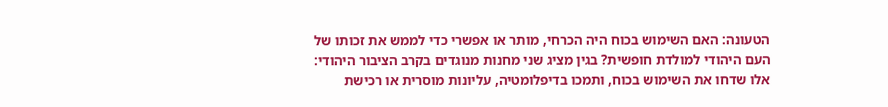הטעונה: האם השימוש בכוח היה הכרחי, מותר או אפשרי כדי לממש את זכותו של העם היהודי למולדת חופשית? בגין מציג שני מחנות מנוגדים בקרב הציבור היהודי: אלו שדחו את השימוש בכוח, ותמכו בדיפלומטיה, עליונות מוסרית או רכישת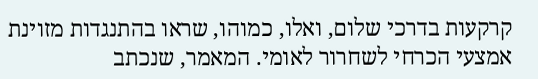קרקעות בדרכי שלום, ואלו, כמוהו, שראו בהתנגדות מזוינת אמצעי הכרחי לשחרור לאומי. המאמר, שנכתב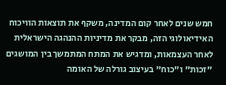חמש שנים לאחר קום המדינה, משקף את תוצאות הוויכוח האידיאולוגי הזה, מבקר את מדיניות ההנהגה הישראלית לאחר העצמאות, ומדגיש את המתח המתמשך בין המושגים "זכות" ו"כוח" בעיצוב גורלה של האומה